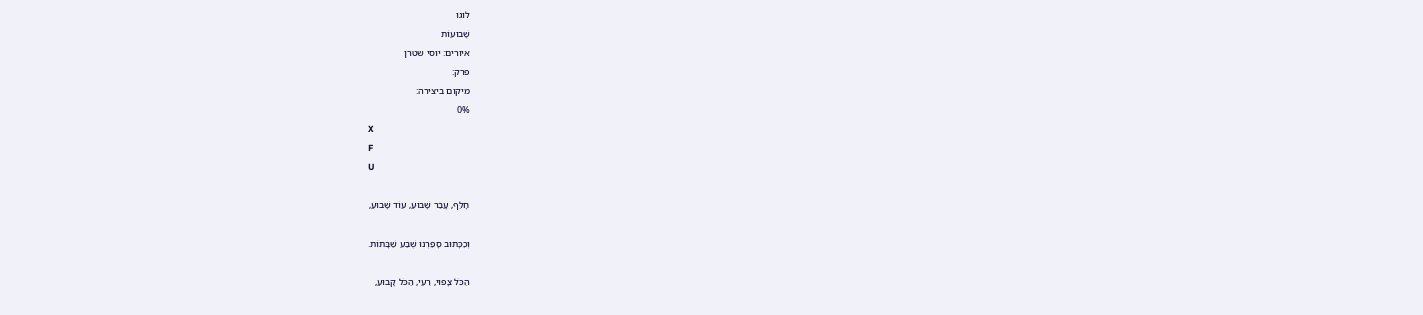לוגו
שָׁבוּעוֹת
איורים: יוסי שטרן
פרק:
מיקום ביצירה:
0%
X
F
U

חָלַּף, עָבַר שָׁבוּעַ, עוֹד שָׁבוּעַ,

וְכַכָּתוּב סָפַרְנוּ שֶׁבַע שַׁבָּתוֹת.

הַכֹּל צָפוּי, רֵעִי, הַכֹּל קָבוּעַ,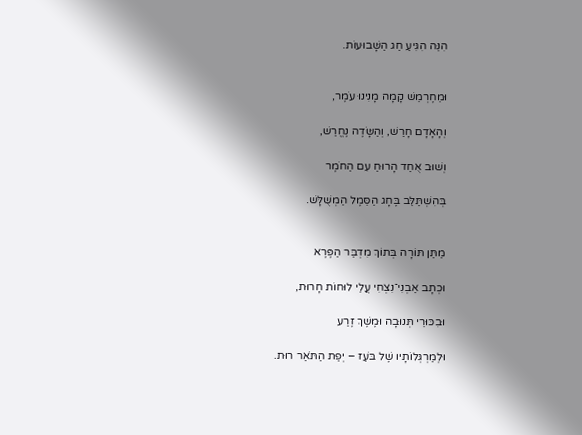הִנֵּה הִגִּיעַ חַג הַשָּׁבוּעוֹת.


וּמֵחֶרְמֵשׁ קָמָה מָנִינוּ עֹמֶר,

וְהָאָדָם חָרַשׁ, וְהַשָּׂדֶה נֶחֱרַשׁ,

וְשׁוּב אֻחַד הָרוּחַ עִם הַחֹמֶר

בְּהִשְׁתַּלֵּב בֶּחָג הַסֵּמֶל הַמְשֻׁלָּשׁ.


מַתַּן תּוֹרָה בְּתוֹךְ מִדְבַּר הַפֶּרֶא

וּכְתָב אַבְנִי־נִצְחִי עֲלֵי לוּחוֹת חָרוּת,

וּבִכּוּרֵי תְּנוּבָה וּמֶשֶׁךְ זֶרַע

וּלְמַרְגְּלוֹתָיו שֶׁל בֹּעַז – יְפַת הַתֹּאַר רוּת.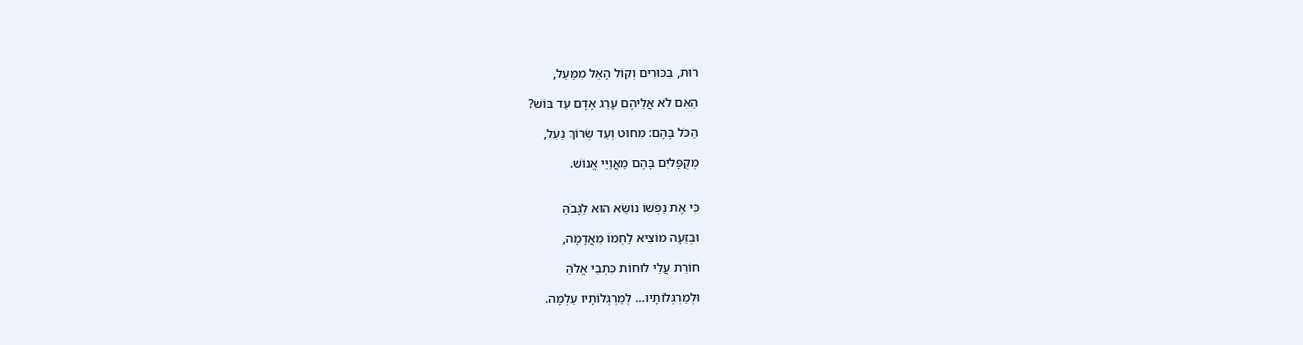רוּת, בִּכּוּרִים וְקוֹל הָאֵל מִמַּעַל,

הַאִם לֹא אֲלֵיהֶם עָרַג אָדָם עַד בּוֹשׁ?

הַכֹּל בָּהֶם: מִחוּט וְעַד שְׂרוֹךְ נַעַל,

מְקֻפָּליִם בָּהֶם מַאֲוַיֵּי אֱנוֹשׁ.


כִּי אֶת נַפְשׁוֹ נוֹשֵׂא הוּא לַגָּבֹהַּ

וּבְזֵעָה מוֹצִיא לַחְמוֹ מֵאֲדָמָה,

חוֹרֵת עֲלֵי לוּחוֹת כִּתְבֵי אֱלֹהַּ

וּלְמַרְגְּלוֹתָיו… לְמַרְגְּלוֹתָיו עַלְמָה.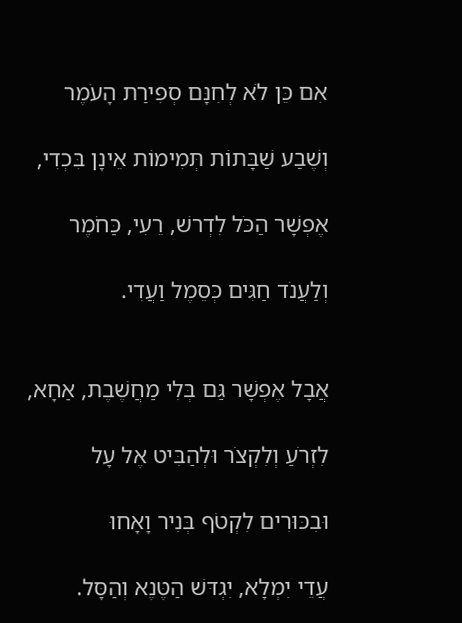אִם כֵּן לֹא לְחִנָּם סְפִירַת הָעֹמֶר

וְשֶׁבַע שַׁבָּתוֹת תְּמִימוֹת אֵינָן בִּכְדִי,

אֶפְשָׁר הַכֹּל לִדְרשׁ, רֵעִי, כַּחֹמֶר

וְלַעֲנֹד חַגִּים כְּסֵמֶל וַעֲדִי.


אֲבָל אֶפְשָׁר גַּם בְּלִי מַחֲשֶׁבֶת, אַחָא,

לִזְרֹעַ וְלִקְצֹר וּלְהַבִּיט אֶל עָל

וּבִכּוּרִים לִקְטֹף בְּנִיר וָאָחוּ

עֲדֵי יִמְלָא, יִגְדּשׁ הַטֶּנֶא וְהַסָּל.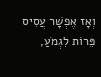וְאָז אֶפְשָׁר עֲסִיס פֵּרוֹת לִגְמֹעַ,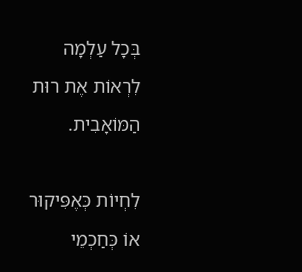בְּכָל עַלְמָה לִרְאוֹת אֶת רוּת הַמּוֹאָבִית.

לִחְיוֹת כְּאֶפִּיקוּר אוֹ כְּחַכְמֵי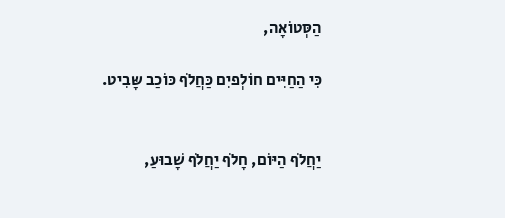הַסְּטוֹאָה,

כִּי הַחַיִּים חוֹלְפיִם כַּחֲלֹף כּוֹכַב שָּבִיט.


יַחֲלֹף הַיּוֹם, חָלֹף יַחֲלֹף שָׁבוּעַ,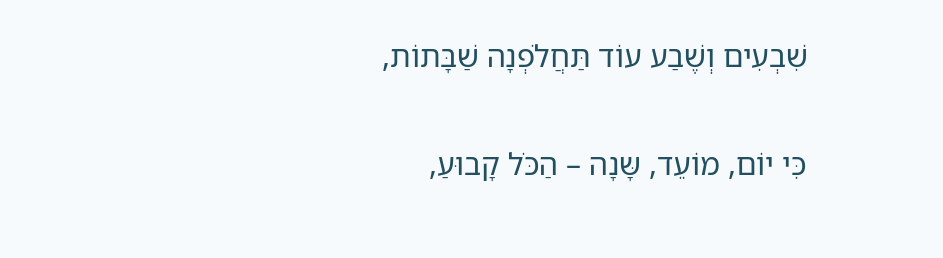שִׁבְעִים וְשֶׁבַע עוֹד תַּחֲלֹפְנָה שַׁבָּתוֹת,

כִּי יוֹם, מוֹעֵד, שָּנָה – הַכֹּל קָבוּעַ,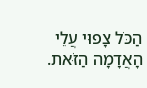הַכֹּל צָפוּי עֲלֵי הָאֲדָמָה הַזֹּאת.